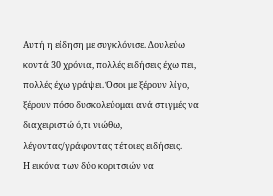Αυτή η είδηση με συγκλόνισε. Δουλεύω κοντά 30 χρόνια, πολλές ειδήσεις έχω πει, πολλές έχω γράψει. Όσοι με ξέρουν λίγο, ξέρουν πόσο δυσκολεύομαι ανά στιγμές να διαχειριστώ ό,τι νιώθω, λέγοντας/γράφοντας τέτοιες ειδήσεις.
Η εικόνα των δύο κοριτσιών να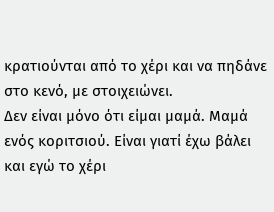κρατιούνται από το χέρι και να πηδάνε στο κενό, με στοιχειώνει.
Δεν είναι μόνο ότι είμαι μαμά. Μαμά ενός κοριτσιού. Είναι γιατί έχω βάλει και εγώ το χέρι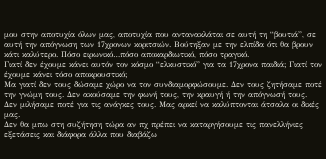μου στην αποτυχία όλων μας, αποτυχία που αντανακλάται σε αυτή τη “βουτιά”, σε αυτή την απόγνωση των 17χρονων κοριτσιών. Βούτηξαν με την ελπίδα ότι θα βρουν κάτι καλύτερο. Πόσο ειρωνικό…πόσο αποκαρδιωτικό, πόσο τραγικό.
Γιατί δεν έχουμε κάνει αυτόν τον κόσμο “ελκυστικό” για τα 17χρονα παιδιά; Γιατί τον έχουμε κάνει τόσο αποκρουστικό;
Μα γιατί δεν τους δώσαμε χώρο να τον συνδιαμορφώσουμε. Δεν τους ζητήσαμε ποτέ την γνώμη τους. Δεν ακούσαμε την φωνή τους, την κραυγή ή την απόγνωσή τους. Δεν μιλήσαμε ποτέ για τις ανάγκες τους. Μας αρκεί να καλύπτονται άτσαλα οι δικές μας.
Δεν θα μπω στη συζήτηση τώρα αν πχ πρέπει να καταργήσουμε τις πανελλήνιες εξετάσεις και διάφορα άλλα που διαβάζω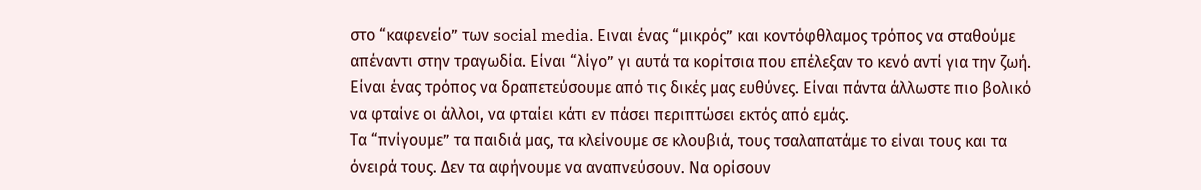στο “καφενείο” των social media. Ειναι ένας “μικρός” και κοντόφθλαμος τρόπος να σταθούμε απέναντι στην τραγωδία. Είναι “λίγο” γι αυτά τα κορίτσια που επέλεξαν το κενό αντί για την ζωή.
Είναι ένας τρόπος να δραπετεύσουμε από τις δικές μας ευθύνες. Είναι πάντα άλλωστε πιο βολικό να φταίνε οι άλλοι, να φταίει κάτι εν πάσει περιπτώσει εκτός από εμάς.
Τα “πνίγουμε” τα παιδιά μας, τα κλείνουμε σε κλουβιά, τους τσαλαπατάμε το είναι τους και τα όνειρά τους. Δεν τα αφήνουμε να αναπνεύσουν. Να ορίσουν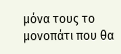μόνα τους το μονοπάτι που θα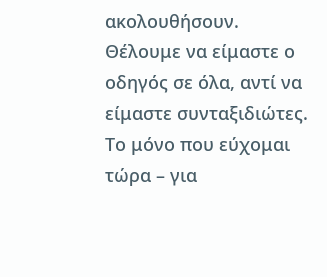ακολουθήσουν. Θέλουμε να είμαστε ο οδηγός σε όλα, αντί να είμαστε συνταξιδιώτες.
Το μόνο που εύχομαι τώρα – για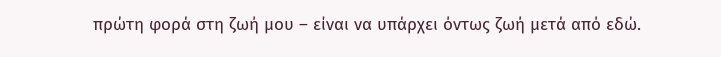πρώτη φορά στη ζωή μου – είναι να υπάρχει όντως ζωή μετά από εδώ.